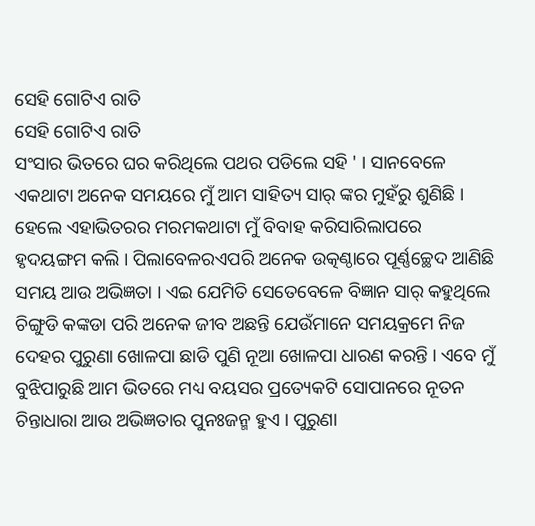ସେହି ଗୋଟିଏ ରାତି
ସେହି ଗୋଟିଏ ରାତି
ସଂସାର ଭିତରେ ଘର କରିଥିଲେ ପଥର ପଡିଲେ ସହି ' । ସାନବେଳେ ଏକଥାଟା ଅନେକ ସମୟରେ ମୁଁ ଆମ ସାହିତ୍ୟ ସାର୍ ଙ୍କର ମୁହଁରୁ ଶୁଣିଛି । ହେଲେ ଏହାଭିତରର ମରମକଥାଟା ମୁଁ ବିବାହ କରିସାରିଲାପରେ ହୃଦୟଙ୍ଗମ କଲି । ପିଲାବେଳରଏପରି ଅନେକ ଉତ୍କଣ୍ଠାରେ ପୂର୍ଣ୍ଣଚ୍ଛେଦ ଆଣିଛି ସମୟ ଆଉ ଅଭିଜ୍ଞତା । ଏଇ ଯେମିତି ସେତେବେଳେ ବିଜ୍ଞାନ ସାର୍ କହୁଥିଲେ ଚିଙ୍ଗୁଡି କଙ୍କଡା ପରି ଅନେକ ଜୀବ ଅଛନ୍ତି ଯେଉଁମାନେ ସମୟକ୍ରମେ ନିଜ ଦେହର ପୁରୁଣା ଖୋଳପା ଛାଡି ପୁଣି ନୂଆ ଖୋଳପା ଧାରଣ କରନ୍ତି । ଏବେ ମୁଁ ବୁଝିପାରୁଛି ଆମ ଭିତରେ ମଧ୍ୟ ବୟସର ପ୍ରତ୍ୟେକଟି ସୋପାନରେ ନୂତନ ଚିନ୍ତାଧାରା ଆଉ ଅଭିଜ୍ଞତାର ପୁନଃଜନ୍ମ ହୁଏ । ପୁରୁଣା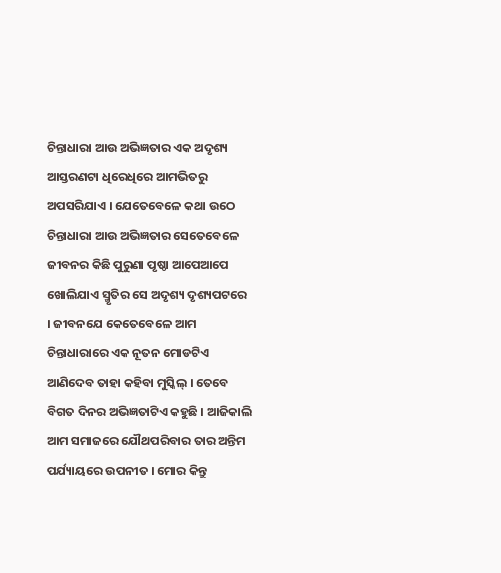ଚିନ୍ତାଧାରା ଆଉ ଅଭିଜ୍ଞତାର ଏକ ଅଦୃଶ୍ୟ ଆସ୍ତରଣଟା ଧିରେଧିରେ ଆମଭିତରୁ ଅପସରିଯାଏ । ଯେତେବେଳେ କଥା ଉଠେ ଚିନ୍ତାଧାରା ଆଉ ଅଭିଜ୍ଞତାର ସେତେବେଳେ ଜୀବନର କିଛି ପୁରୁଣା ପୃଷ୍ଠା ଆପେଆପେ ଖୋଲିଯାଏ ସ୍ମୃତିର ସେ ଅଦୃଶ୍ୟ ଦୃଶ୍ୟପଟରେ । ଜୀବନଯେ କେତେବେଳେ ଆମ ଚିନ୍ତାଧାରାରେ ଏକ ନୂତନ ମୋଡଟିଏ ଆଣିଦେବ ତାହା କହିବା ମୁସ୍କିଲ୍ । ତେବେ ବିଗତ ଦିନର ଅଭିଜ୍ଞତାଟିଏ କହୁଛି । ଆଜିକାଲି ଆମ ସମାଜରେ ଯୌଥପରିବାର ତାର ଅନ୍ତିମ ପର୍ଯ୍ୟାୟରେ ଉପନୀତ । ମୋର କିନ୍ତୁ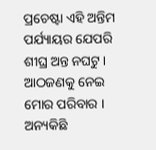ପ୍ରଚେଷ୍ଟା ଏହି ଅନ୍ତିମ ପର୍ଯ୍ୟାୟର ଯେପରି ଶୀଘ୍ର ଅନ୍ତ ନଘଟୁ ।
ଆଠଜଣକୁ ନେଇ ମୋର ପରିବାର । ଅନ୍ୟକିଛି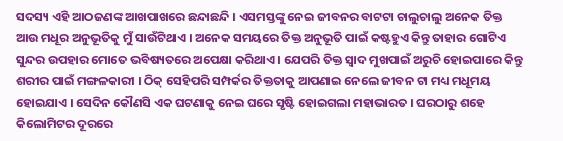ସଦସ୍ୟ ଏହି ଆଠଜଣଙ୍କ ଆଖପାଖରେ ଛନ୍ଦାଛନ୍ଦି । ଏସମସ୍ତଙ୍କୁ ନେଇ ଜୀବନର ବାଟଟା ଚାଲୁଚାଲୁ ଅନେକ ତିକ୍ତ ଆଉ ମଧୂର ଅନୁଭୂତିକୁ ମୁଁ ସାଉଁଟିଥାଏ । ଅନେକ ସମୟରେ ତିକ୍ତ ଅନୁଭୂତି ପାଇଁ କଷ୍ଟହୁଏ କିନ୍ତୁ ତାହାର ଗୋଟିଏ ସୁନ୍ଦର ଉପହାର ମୋତେ ଭବିଷ୍ୟତରେ ଅପେକ୍ଷା କରିଥାଏ । ଯେପରି ତିକ୍ତ ସ୍ବାଦ ମୁଖପାଇଁ ଅରୁଚି ହୋଇପାରେ କିନ୍ତୁ ଶରୀର ପାଇଁ ମଙ୍ଗଳକାରୀ । ଠିକ୍ ସେହିପରି ସମ୍ପର୍କର ତିକ୍ତତାକୁ ଆପଣାଇ ନେଲେ ଜୀବନ ଟା ମଧ୍ୟ ମଧୂମୟ ହୋଇଯାଏ । ସେଦିନ କୌଣସି ଏକ ଘଟଣାକୁ ନେଇ ଘରେ ସୃଷ୍ଟି ହୋଇଗଲା ମହାଭାରତ । ଘରଠାରୁ ଶହେ କିଲୋମିଟର ଦୂରରେ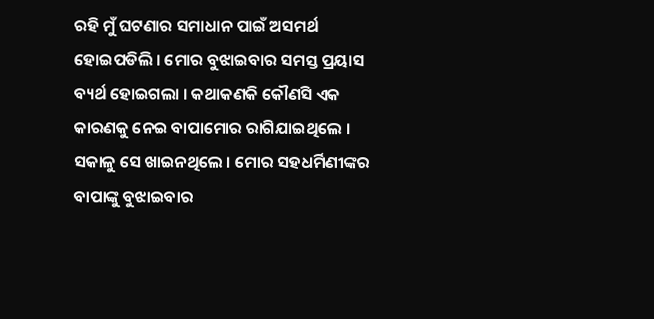ରହି ମୁଁ ଘଟଣାର ସମାଧାନ ପାଇଁ ଅସମର୍ଥ ହୋଇପଡିଲି । ମୋର ବୁଝାଇବାର ସମସ୍ତ ପ୍ରୟାସ ବ୍ୟର୍ଥ ହୋଇଗଲା । କଥାକଣକି କୌଣସି ଏକ କାରଣକୁ ନେଇ ବାପାମୋର ରାଗିଯାଇଥିଲେ । ସକାଳୁ ସେ ଖାଇନଥିଲେ । ମୋର ସହଧର୍ମିଣୀଙ୍କର ବାପାଙ୍କୁ ବୁଝାଇବାର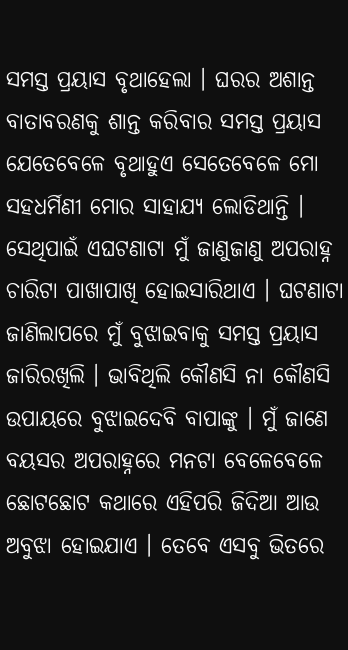ସମସ୍ତ ପ୍ରୟାସ ବୃଥାହେଲା । ଘରର ଅଶାନ୍ତ ବାତାବରଣକୁ ଶାନ୍ତ କରିବାର ସମସ୍ତ ପ୍ରୟାସ ଯେତେବେଳେ ବୃଥାହୁଏ ସେତେବେଳେ ମୋ ସହଧର୍ମିଣୀ ମୋର ସାହାଯ୍ୟ ଲୋଡିଥାନ୍ତି । ସେଥିପାଇଁ ଏଘଟଣାଟା ମୁଁ ଜାଣୁଜାଣୁ ଅପରାହ୍ନ ଚାରିଟା ପାଖାପାଖି ହୋଇସାରିଥାଏ । ଘଟଣାଟା ଜାଣିଲାପରେ ମୁଁ ବୁଝାଇବାକୁ ସମସ୍ତ ପ୍ରୟାସ ଜାରିରଖିଲି । ଭାବିଥିଲି କୌଣସି ନା କୌଣସି ଉପାୟରେ ବୁଝାଇଦେବି ବାପାଙ୍କୁ । ମୁଁ ଜାଣେ ବୟସର ଅପରାହ୍ନରେ ମନଟା ବେଳେବେଳେ ଛୋଟଛୋଟ କଥାରେ ଏହିପରି ଜିଦିଆ ଆଉ ଅବୁଝା ହୋଇଯାଏ । ତେବେ ଏସବୁ ଭିତରେ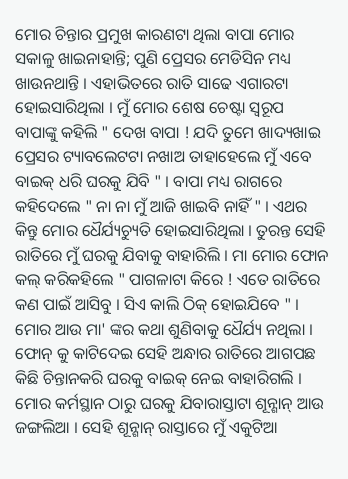ମୋର ଚିନ୍ତାର ପ୍ରମୁଖ କାରଣଟା ଥିଲା ବାପା ମୋର ସକାଳୁ ଖାଇନାହାନ୍ତି; ପୁଣି ପ୍ରେସର ମେଡିସିନ ମଧ୍ୟ ଖାଉନଥାନ୍ତି । ଏହାଭିତରେ ରାତି ସାଢେ ଏଗାରଟା ହୋଇସାରିଥିଲା । ମୁଁ ମୋର ଶେଷ ଚେଷ୍ଟା ସ୍ବରୂପ ବାପାଙ୍କୁ କହିଲି " ଦେଖ ବାପା ! ଯଦି ତୁମେ ଖାଦ୍ୟଖାଇ ପ୍ରେସର ଟ୍ୟାବଲେଟଟା ନଖାଅ ତାହାହେଲେ ମୁଁ ଏବେ ବାଇକ୍ ଧରି ଘରକୁ ଯିବି " । ବାପା ମଧ୍ୟ ରାଗରେ କହିଦେଲେ " ନା ନା ମୁଁ ଆଜି ଖାଇବି ନାହିଁ " । ଏଥର କିନ୍ତୁ ମୋର ଧୈର୍ଯ୍ୟଚ୍ୟୁତି ହୋଇସାରିଥିଲା । ତୁରନ୍ତ ସେହି ରାତିରେ ମୁଁ ଘରକୁ ଯିବାକୁ ବାହାରିଲି । ମା ମୋର ଫୋନ କଲ୍ କରିକହିଲେ " ପାଗଳାଟା କିରେ ! ଏତେ ରାତିରେ କଣ ପାଇଁ ଆସିବୁ । ସିଏ କାଲି ଠିକ୍ ହୋଇଯିବେ " । ମୋର ଆଉ ମା' ଙ୍କର କଥା ଶୁଣିବାକୁ ଧୈର୍ଯ୍ୟ ନଥିଲା । ଫୋନ୍ କୁ କାଟିଦେଇ ସେହି ଅନ୍ଧାର ରାତିରେ ଆଗପଛ କିଛି ଚିନ୍ତାନକରି ଘରକୁ ବାଇକ୍ ନେଇ ବାହାରିଗଲି ।
ମୋର କର୍ମସ୍ଥାନ ଠାରୁ ଘରକୁ ଯିବାରାସ୍ତାଟା ଶୂନ୍ଶାନ୍ ଆଉ ଜଙ୍ଗଲିଆ । ସେହି ଶୂନ୍ଶାନ୍ ରାସ୍ତାରେ ମୁଁ ଏକୁଟିଆ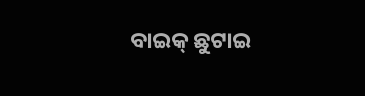ବାଇକ୍ ଛୁଟାଇ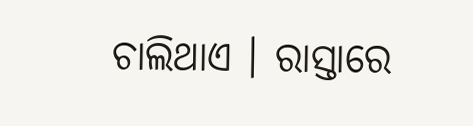ଚାଲିଥାଏ । ରାସ୍ତାରେ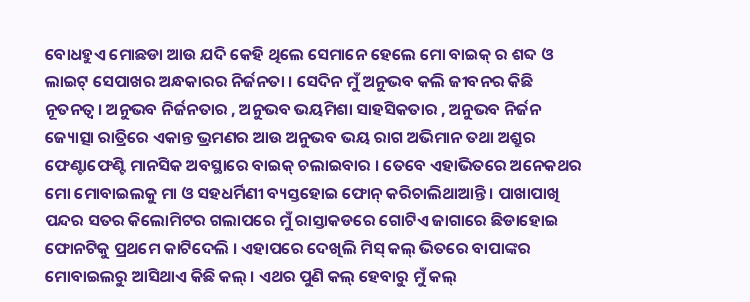ବୋଧହୁଏ ମୋଛଡା ଆଉ ଯଦି କେହି ଥିଲେ ସେମାନେ ହେଲେ ମୋ ବାଇକ୍ ର ଶବ୍ଦ ଓ ଲାଇଟ୍ ସେପାଖର ଅନ୍ଧକାରର ନିର୍ଜନତା । ସେଦିନ ମୁଁ ଅନୁଭବ କଲି ଜୀବନର କିଛି ନୂତନତ୍ବ । ଅନୁଭବ ନିର୍ଜନତାର , ଅନୁଭବ ଭୟମିଶା ସାହସିକତାର , ଅନୁଭବ ନିର୍ଜନ ଜ୍ୟୋତ୍ସା ରାତ୍ରିରେ ଏକାନ୍ତ ଭ୍ରମଣର ଆଉ ଅନୁଭବ ଭୟ ରାଗ ଅଭିମାନ ତଥା ଅଶ୍ରୁର ଫେଣ୍ଟାଫେଣ୍ଟି ମାନସିକ ଅବସ୍ଥାରେ ବାଇକ୍ ଚଲାଇବାର । ତେବେ ଏହାଭିତରେ ଅନେକଥର ମୋ ମୋବାଇଲକୁ ମା ଓ ସହଧର୍ମିଣୀ ବ୍ୟସ୍ତହୋଇ ଫୋନ୍ କରିଚାଲିଥାଆନ୍ତି । ପାଖାପାଖି ପନ୍ଦର ସତର କିଲୋମିଟର ଗଲାପରେ ମୁଁ ରାସ୍ତାକଡରେ ଗୋଟିଏ ଜାଗାରେ ଛିଡାହୋଇ ଫୋନଟିକୁ ପ୍ରଥମେ କାଟିଦେଲି । ଏହାପରେ ଦେଖିଲି ମିସ୍ କଲ୍ ଭିତରେ ବାପାଙ୍କର ମୋବାଇଲରୁ ଆସିଥାଏ କିଛି କଲ୍ । ଏଥର ପୁଣି କଲ୍ ହେବାରୁ ମୁଁ କଲ୍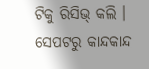ଟିକୁ ରିସିଭ୍ କଲି । ସେପଟରୁ କାନ୍ଦକାନ୍ଦ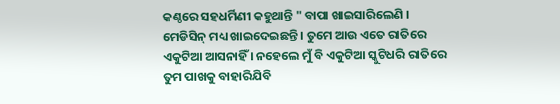କଣ୍ଠରେ ସହଧର୍ମିଣୀ କହୁଥାନ୍ତି " ବାପା ଖାଇସାରିଲେଣି । ମେଡିସିନ୍ ମଧ୍ୟ ଖାଇଦେଇଛନ୍ତି । ତୁମେ ଆଉ ଏତେ ରାତିରେ ଏକୁଟିଆ ଆସନାହିଁ । ନହେଲେ ମୁଁ ବି ଏକୁଟିଆ ସ୍କୁଟିଧରି ରାତିରେ ତୁମ ପାଖକୁ ବାହାରିଯିବି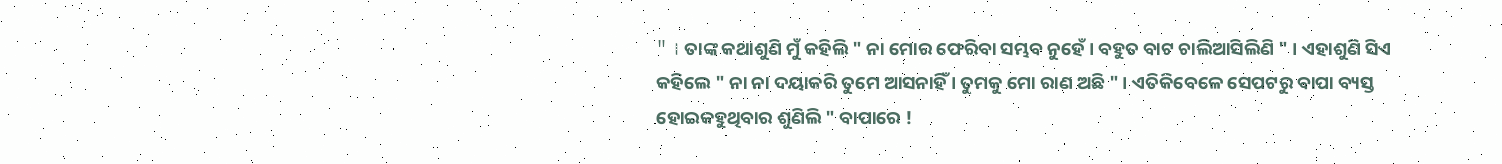" । ତାଙ୍କ କଥାଶୁଣି ମୁଁ କହିଲି " ନା ମୋର ଫେରିବା ସମ୍ଭବ ନୁହେଁ । ବହୁତ ବାଟ ଚାଲିଆସିଲିଣି " । ଏହାଶୁଣି ସିଏ କହିଲେ " ନା ନା ଦୟାକରି ତୁମେ ଆସନାହିଁ । ତୁମକୁ ମୋ ରାଣ ଅଛି " । ଏତିକିବେଳେ ସେପଟରୁ ବାପା ବ୍ୟସ୍ତ ହୋଇକହୁଥିବାର ଶୁଣିଲି " ବାପାରେ !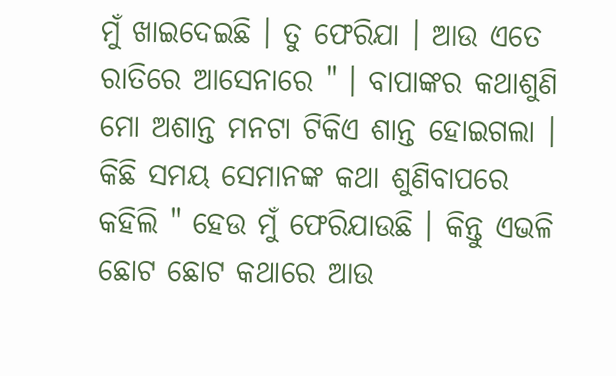ମୁଁ ଖାଇଦେଇଛି । ତୁ ଫେରିଯା । ଆଉ ଏତେ ରାତିରେ ଆସେନାରେ " । ବାପାଙ୍କର କଥାଶୁଣି ମୋ ଅଶାନ୍ତ ମନଟା ଟିକିଏ ଶାନ୍ତ ହୋଇଗଲା । କିଛି ସମୟ ସେମାନଙ୍କ କଥା ଶୁଣିବାପରେ କହିଲି " ହେଉ ମୁଁ ଫେରିଯାଉଛି । କିନ୍ତୁ ଏଭଳି ଛୋଟ ଛୋଟ କଥାରେ ଆଉ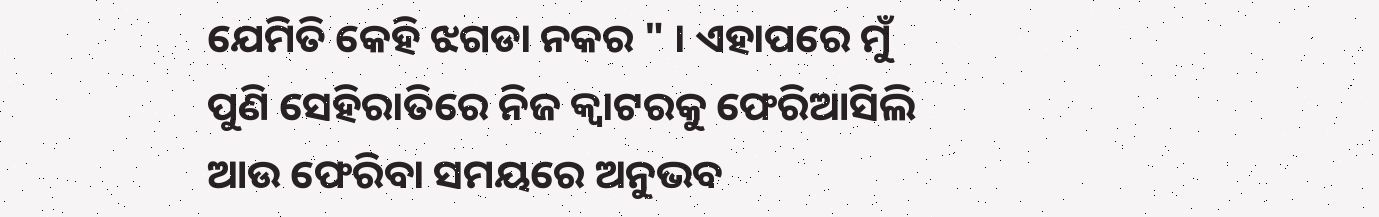ଯେମିତି କେହି ଝଗଡା ନକର " । ଏହାପରେ ମୁଁ ପୁଣି ସେହିରାତିରେ ନିଜ କ୍ବାଟରକୁ ଫେରିଆସିଲି ଆଉ ଫେରିବା ସମୟରେ ଅନୁଭବ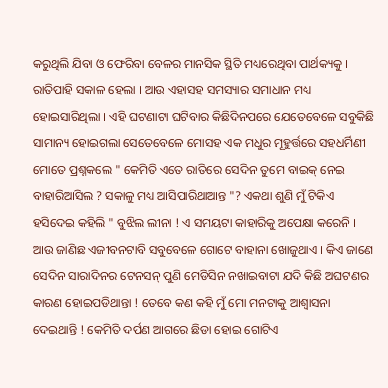କରୁଥିଲି ଯିବା ଓ ଫେରିବା ବେଳର ମାନସିକ ସ୍ଥିତି ମଧ୍ୟରେଥିବା ପାର୍ଥକ୍ୟକୁ ।
ରାତିପାହି ସକାଳ ହେଲା । ଆଉ ଏହାସହ ସମସ୍ୟାର ସମାଧାନ ମଧ୍ୟ ହୋଇସାରିଥିଲା । ଏହି ଘଟଣାଟା ଘଟିବାର କିଛିଦିନପରେ ଯେତେବେଳେ ସବୁକିଛି ସାମାନ୍ୟ ହୋଇଗଲା ସେତେବେଳେ ମୋସହ ଏକ ମଧୁର ମୂହୁର୍ତ୍ତରେ ସହଧର୍ମିଣୀ ମୋତେ ପ୍ରଶ୍ନକଲେ " କେମିତି ଏତେ ରାତିରେ ସେଦିନ ତୁମେ ବାଇକ୍ ନେଇ ବାହାରିଆସିଲ ? ସକାଳୁ ମଧ୍ୟ ଆସିପାରିଥାଆନ୍ତ "? ଏକଥା ଶୁଣି ମୁଁ ଟିକିଏ ହସିଦେଇ କହିଲି " ବୁଝିଲ ଲୀନା ! ଏ ସମୟଟା କାହାରିକୁ ଅପେକ୍ଷା କରେନି । ଆଉ ଜାଣିଛ ଏଜୀବନଟାବି ସବୁବେଳେ ଗୋଟେ ବାହାନା ଖୋଜୁଥାଏ । କିଏ ଜାଣେ ସେଦିନ ସାରାଦିନର ଟେନସନ୍ ପୁଣି ମେଡିସିନ ନଖାଇବାଟା ଯଦି କିଛି ଅଘଟଣର କାରଣ ହୋଇପଡିଥାନ୍ତା ! ତେବେ କଣ କହି ମୁଁ ମୋ ମନଟାକୁ ଆଶ୍ବାସନା ଦେଇଥାନ୍ତି ! କେମିତି ଦର୍ପଣ ଆଗରେ ଛିଡା ହୋଇ ଗୋଟିଏ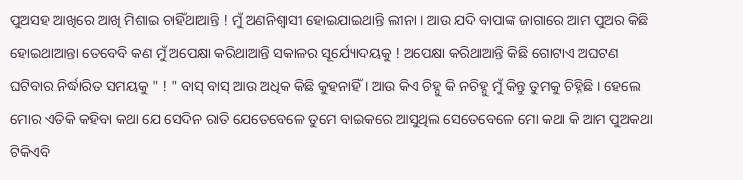ପୁଅସହ ଆଖିରେ ଆଖି ମିଶାଇ ଚାହିଁଥାଆନ୍ତି ! ମୁଁ ଅଣନିଶ୍ବାସୀ ହୋଇଯାଇଥାନ୍ତି ଲୀନା । ଆଉ ଯଦି ବାପାଙ୍କ ଜାଗାରେ ଆମ ପୁଅର କିଛି ହୋଇଥାଆନ୍ତା ତେବେବି କଣ ମୁଁ ଅପେକ୍ଷା କରିଥାଆନ୍ତି ସକାଳର ସୂର୍ଯ୍ୟୋଦୟକୁ ! ଅପେକ୍ଷା କରିଥାଆନ୍ତି କିଛି ଗୋଟାଏ ଅଘଟଣ ଘଟିବାର ନିର୍ଦ୍ଧାରିତ ସମୟକୁ " ! " ବାସ୍ ବାସ୍ ଆଉ ଅଧିକ କିଛି କୁହନାହିଁ । ଆଉ କିଏ ଚିହ୍ନୁ କି ନଚିହ୍ନୁ ମୁଁ କିନ୍ତୁ ତୁମକୁ ଚିହ୍ନିଛି । ହେଲେ ମୋର ଏତିକି କହିବା କଥା ଯେ ସେଦିନ ରାତି ଯେତେବେଳେ ତୁମେ ବାଇକରେ ଆସୁଥିଲ ସେତେବେଳେ ମୋ କଥା କି ଆମ ପୁଅକଥା ଟିକିଏବି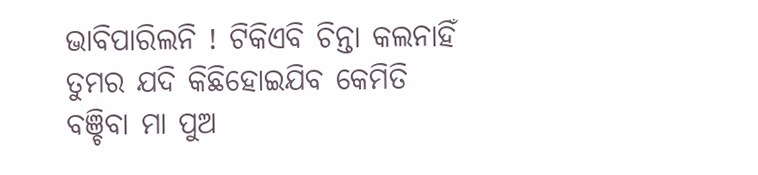ଭାବିପାରିଲନି ! ଟିକିଏବି ଚିନ୍ତା କଲନାହିଁ ତୁମର ଯଦି କିଛିହୋଇଯିବ କେମିତି ବଞ୍ଚିବା ମା ପୁଅ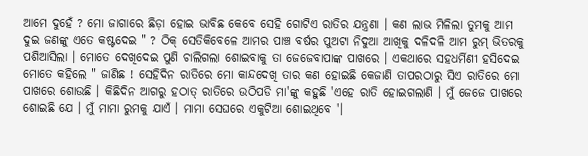ଆମେ ଦୁହେଁ ? ମୋ ଜାଗାରେ ଛିଡ଼ା ହୋଇ ଭାବିଛ କେବେ ସେହି ଗୋଟିଏ ରାତିର ଯନ୍ତ୍ରଣା । କଣ ଲାଭ ମିଳିଲା ତୁମକୁ ଆମ ଦୁଇ ଜଣଙ୍କୁ ଏତେ କଷ୍ଟଦେଇ " ? ଠିକ୍ ସେତିକିବେଳେ ଆମର ପାଞ୍ଚ ବର୍ଷର ପୁଅଟା ନିଦୁଆ ଆଖିକୁ ଦଳିଦଳି ଆମ ରୁମ୍ ଭିତରକୁ ପଶିଆସିଲା । ମୋତେ ଦେଖିଦେଇ ପୁଣି ଚାଲିଗଲା ଶୋଇବାକୁ ତା ଜେଜେବାପାଙ୍କ ପାଖରେ । ଏକଥାରେ ସହଧର୍ମିଣୀ ହସିଦେଇ ମୋତେ କହିଲେ " ଜାଣିଛ ! ସେହିଦିନ ରାତିରେ ମୋ କାନ୍ଦଦେଖି ତାର କଣ ହୋଇଛି କେଜାଣି ତାପରଠାରୁ ସିଏ ରାତିରେ ମୋ ପାଖରେ ଶୋଉଛି । କିଛିଦିନ ଆଗରୁ ହଠାତ୍ ରାତିରେ ଉଠିପଡି ମା'ଙ୍କୁ କହୁଛି 'ଏହେ ରାତି ହୋଇଗଲାଣି । ମୁଁ ଜେଜେ ପାଖରେ ଶୋଇଛି ଯେ । ମୁଁ ମାମା ରୁମକୁ ଯାଏଁ । ମାମା ସେଘରେ ଏକୁଟିଆ ଶୋଇଥିବେ '।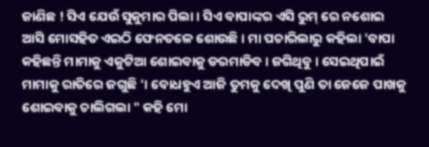ଜାଣିଛ ! ସିଏ ଯେଉଁ ସୁକୁମାର ପିଲା । ସିଏ ବାପାଙ୍କର ଏସି ରୁମ୍ ରେ ନଶୋଇ ଆସି ମୋସହିତ ଏଇଠି ଫେନତଳେ ଶୋଉଛି । ମା ପଚାରିଲାରୁ କହିଲା 'ବାପା କହିଛନ୍ତି ମାମାକୁ ଏକୁଟିଆ ଶୋଇବାକୁ ଡରମାଡିବ । ଜଗିଥିବୁ । ସେଇଥିପାଇଁ ମାମାକୁ ରାତିରେ ଜଗୁଛି '। ବୋଧହୁଏ ଆଜି ତୁମକୁ ଦେଖି ପୁଣି ତା ଜେଜେ ପାଖକୁ ଶୋଇବାକୁ ଚାଲିଗଲା " କହି ମୋ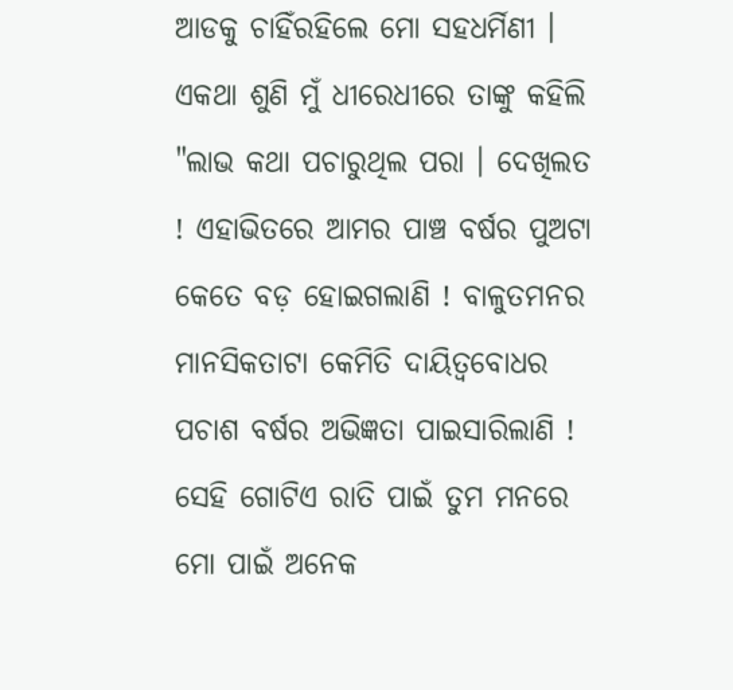ଆଡକୁ ଚାହିଁରହିଲେ ମୋ ସହଧର୍ମିଣୀ । ଏକଥା ଶୁଣି ମୁଁ ଧୀରେଧୀରେ ତାଙ୍କୁ କହିଲି "ଲାଭ କଥା ପଚାରୁଥିଲ ପରା । ଦେଖିଲତ ! ଏହାଭିତରେ ଆମର ପାଞ୍ଚ ବର୍ଷର ପୁଅଟା କେତେ ବଡ଼ ହୋଇଗଲାଣି ! ବାଳୁତମନର ମାନସିକତାଟା କେମିତି ଦାୟିତ୍ବବୋଧର ପଚାଶ ବର୍ଷର ଅଭିଜ୍ଞତା ପାଇସାରିଲାଣି ! ସେହି ଗୋଟିଏ ରାତି ପାଇଁ ତୁମ ମନରେ ମୋ ପାଇଁ ଅନେକ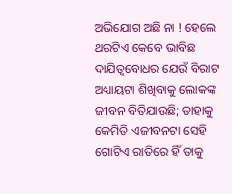ଅଭିଯୋଗ ଅଛି ନା ! ହେଲେ ଥରଟିଏ କେବେ ଭାବିଛ ଦାଯିତ୍ବବୋଧର ଯେଉଁ ବିରାଟ ଅଧ୍ୟାୟଟା ଶିଖିବାକୁ ଲୋକଙ୍କ ଜୀବନ ବିତିଯାଉଛି; ତାହାକୁ କେମିତି ଏଜୀବନଟା ସେହି ଗୋଟିଏ ରାତିରେ ହିଁ ତାକୁ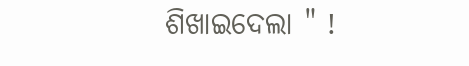ଶିଖାଇଦେଲା " !